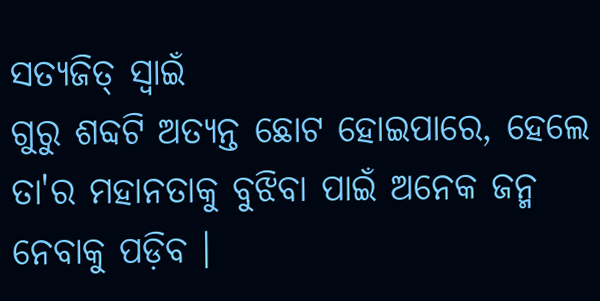ସତ୍ଯଜିତ୍ ସ୍ବାଇଁ
ଗୁରୁ ଶବ୍ଦଟି ଅତ୍ୟନ୍ତ ଛୋଟ ହୋଇପାରେ, ହେଲେ ତା'ର ମହାନତାକୁ ବୁଝିବା ପାଇଁ ଅନେକ ଜନ୍ମ ନେବାକୁ ପଡ଼ିବ ।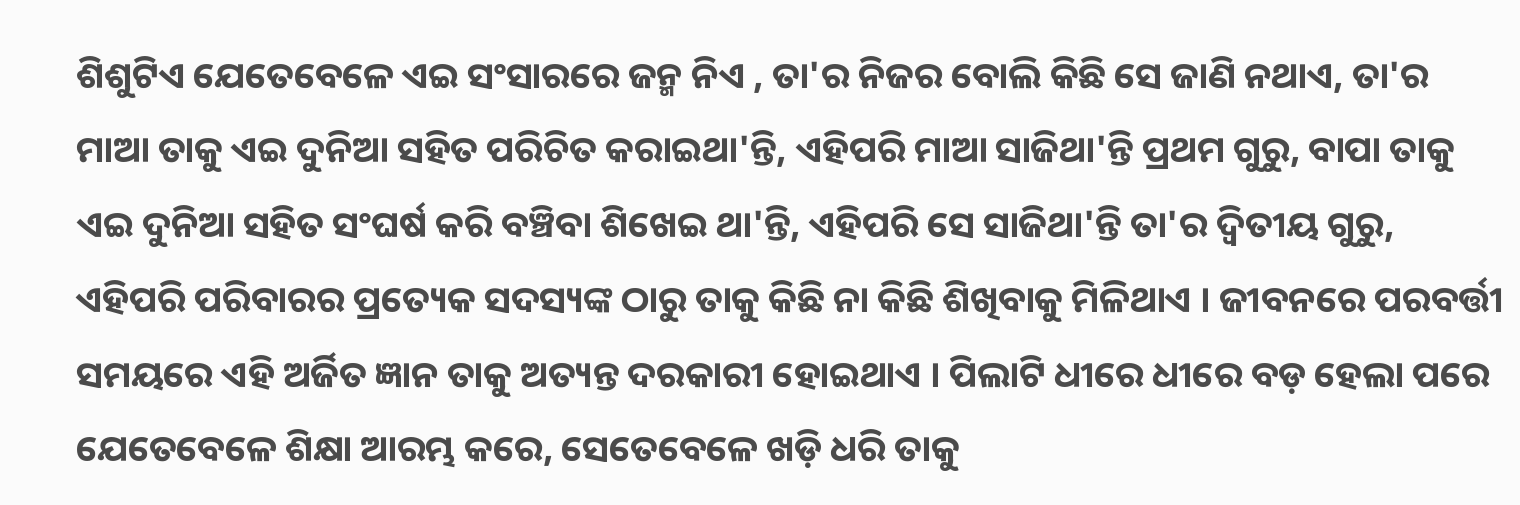ଶିଶୁଟିଏ ଯେତେବେଳେ ଏଇ ସଂସାରରେ ଜନ୍ମ ନିଏ , ତା'ର ନିଜର ବୋଲି କିଛି ସେ ଜାଣି ନଥାଏ, ତା'ର ମାଆ ତାକୁ ଏଇ ଦୁନିଆ ସହିତ ପରିଚିତ କରାଇଥା'ନ୍ତି, ଏହିପରି ମାଆ ସାଜିଥା'ନ୍ତି ପ୍ରଥମ ଗୁରୁ, ବାପା ତାକୁ ଏଇ ଦୁନିଆ ସହିତ ସଂଘର୍ଷ କରି ବଞ୍ଚିବା ଶିଖେଇ ଥା'ନ୍ତି, ଏହିପରି ସେ ସାଜିଥା'ନ୍ତି ତା'ର ଦ୍ଵିତୀୟ ଗୁରୁ, ଏହିପରି ପରିବାରର ପ୍ରତ୍ୟେକ ସଦସ୍ୟଙ୍କ ଠାରୁ ତାକୁ କିଛି ନା କିଛି ଶିଖିବାକୁ ମିଳିଥାଏ । ଜୀବନରେ ପରବର୍ତ୍ତୀ ସମୟରେ ଏହି ଅର୍ଜିତ ଜ୍ଞାନ ତାକୁ ଅତ୍ୟନ୍ତ ଦରକାରୀ ହୋଇଥାଏ । ପିଲାଟି ଧୀରେ ଧୀରେ ବଡ଼ ହେଲା ପରେ ଯେତେବେଳେ ଶିକ୍ଷା ଆରମ୍ଭ କରେ, ସେତେବେଳେ ଖଡ଼ି ଧରି ତାକୁ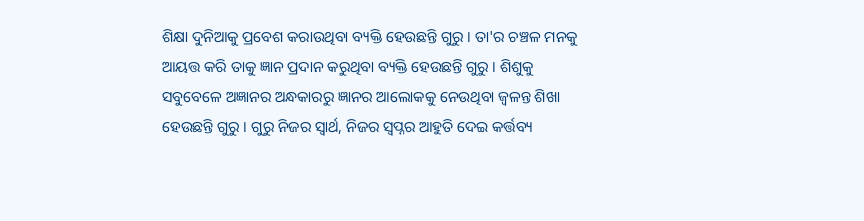ଶିକ୍ଷା ଦୁନିଆକୁ ପ୍ରବେଶ କରାଉଥିବା ବ୍ୟକ୍ତି ହେଉଛନ୍ତି ଗୁରୁ । ତା'ର ଚଞ୍ଚଳ ମନକୁ ଆୟତ୍ତ କରି ତାକୁ ଜ୍ଞାନ ପ୍ରଦାନ କରୁଥିବା ବ୍ୟକ୍ତି ହେଉଛନ୍ତି ଗୁରୁ । ଶିଶୁକୁ ସବୁବେଳେ ଅଜ୍ଞାନର ଅନ୍ଧକାରରୁ ଜ୍ଞାନର ଆଲୋକକୁ ନେଉଥିବା ଜ୍ୱଳନ୍ତ ଶିଖା ହେଉଛନ୍ତି ଗୁରୁ । ଗୁରୁ ନିଜର ସ୍ୱାର୍ଥ, ନିଜର ସ୍ବପ୍ନର ଆହୁତି ଦେଇ କର୍ତ୍ତବ୍ୟ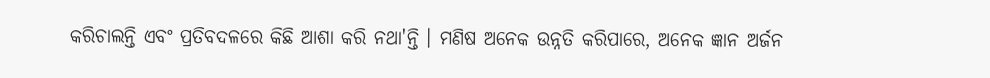କରିଚାଲନ୍ତି ଏବଂ ପ୍ରତିବଦଳରେ କିଛି ଆଶା କରି ନଥା'ନ୍ତି । ମଣିଷ ଅନେକ ଉନ୍ନତି କରିପାରେ, ଅନେକ ଜ୍ଞାନ ଅର୍ଜନ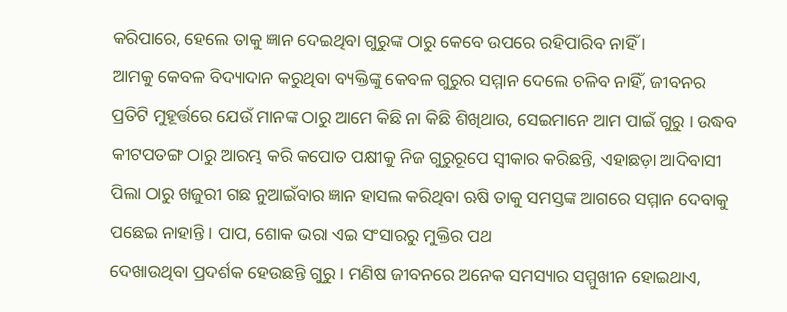କରିପାରେ, ହେଲେ ତାକୁ ଜ୍ଞାନ ଦେଇଥିବା ଗୁରୁଙ୍କ ଠାରୁ କେବେ ଉପରେ ରହିପାରିବ ନାହିଁ ।
ଆମକୁ କେବଳ ବିଦ୍ୟାଦାନ କରୁଥିବା ବ୍ୟକ୍ତିଙ୍କୁ କେବଳ ଗୁରୁର ସମ୍ମାନ ଦେଲେ ଚଳିବ ନାହିଁ, ଜୀବନର ପ୍ରତିଟି ମୁହୂର୍ତ୍ତରେ ଯେଉଁ ମାନଙ୍କ ଠାରୁ ଆମେ କିଛି ନା କିଛି ଶିଖିଥାଉ, ସେଇମାନେ ଆମ ପାଇଁ ଗୁରୁ । ଉଦ୍ଧବ କୀଟପତଙ୍ଗ ଠାରୁ ଆରମ୍ଭ କରି କପୋତ ପକ୍ଷୀକୁ ନିଜ ଗୁରୁରୂପେ ସ୍ୱୀକାର କରିଛନ୍ତି, ଏହାଛଡ଼ା ଆଦିବାସୀ ପିଲା ଠାରୁ ଖଜୁରୀ ଗଛ ନୁଆଇଁବାର ଜ୍ଞାନ ହାସଲ କରିଥିବା ଋଷି ତାକୁ ସମସ୍ତଙ୍କ ଆଗରେ ସମ୍ମାନ ଦେବାକୁ ପଛେଇ ନାହାନ୍ତି । ପାପ, ଶୋକ ଭରା ଏଇ ସଂସାରରୁ ମୁକ୍ତିର ପଥ
ଦେଖାଉଥିବା ପ୍ରଦର୍ଶକ ହେଉଛନ୍ତି ଗୁରୁ । ମଣିଷ ଜୀବନରେ ଅନେକ ସମସ୍ୟାର ସମ୍ମୁଖୀନ ହୋଇଥାଏ,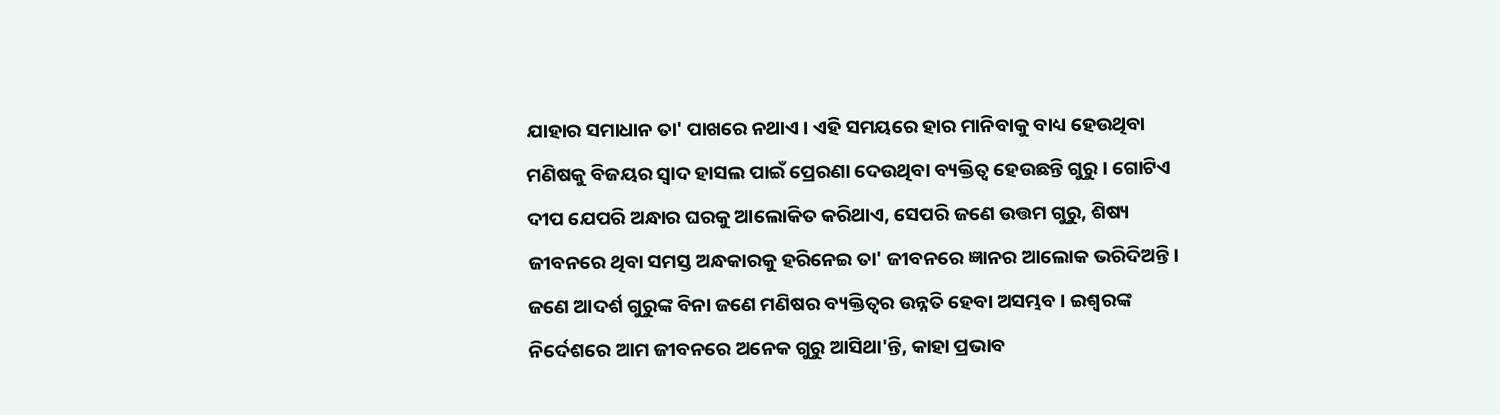ଯାହାର ସମାଧାନ ତା' ପାଖରେ ନଥାଏ । ଏହି ସମୟରେ ହାର ମାନିବାକୁ ବାଧ୍ୟ ହେଉଥିବା ମଣିଷକୁ ବିଜୟର ସ୍ୱାଦ ହାସଲ ପାଇଁ ପ୍ରେରଣା ଦେଉଥିବା ବ୍ୟକ୍ତିତ୍ୱ ହେଉଛନ୍ତି ଗୁରୁ । ଗୋଟିଏ ଦୀପ ଯେପରି ଅନ୍ଧାର ଘରକୁ ଆଲୋକିତ କରିଥାଏ, ସେପରି ଜଣେ ଉତ୍ତମ ଗୁରୁ, ଶିଷ୍ୟ ଜୀବନରେ ଥିବା ସମସ୍ତ ଅନ୍ଧକାରକୁ ହରିନେଇ ତା' ଜୀବନରେ ଜ୍ଞାନର ଆଲୋକ ଭରିଦିଅନ୍ତି । ଜଣେ ଆଦର୍ଶ ଗୁରୁଙ୍କ ବିନା ଜଣେ ମଣିଷର ବ୍ୟକ୍ତିତ୍ୱର ଉନ୍ନତି ହେବା ଅସମ୍ଭବ । ଇଶ୍ୱରଙ୍କ ନିର୍ଦେଶରେ ଆମ ଜୀବନରେ ଅନେକ ଗୁରୁ ଆସିଥା'ନ୍ତି, କାହା ପ୍ରଭାବ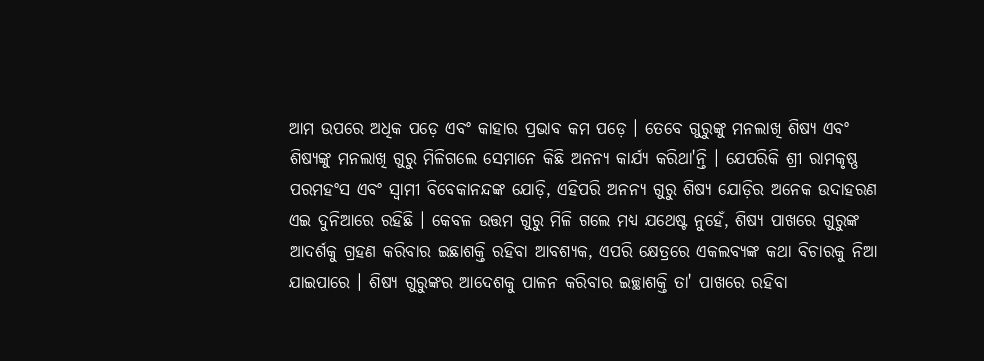ଆମ ଉପରେ ଅଧିକ ପଡ଼େ ଏବଂ କାହାର ପ୍ରଭାବ କମ ପଡ଼େ । ତେବେ ଗୁରୁଙ୍କୁ ମନଲାଖି ଶିଷ୍ୟ ଏବଂ ଶିଷ୍ୟଙ୍କୁ ମନଲାଖି ଗୁରୁ ମିଳିଗଲେ ସେମାନେ କିଛି ଅନନ୍ୟ କାର୍ଯ୍ୟ କରିଥା'ନ୍ତି । ଯେପରିକି ଶ୍ରୀ ରାମକୃଷ୍ଣ ପରମହଂସ ଏବଂ ସ୍ୱାମୀ ବିବେକାନନ୍ଦଙ୍କ ଯୋଡ଼ି, ଏହିପରି ଅନନ୍ୟ ଗୁରୁ ଶିଷ୍ୟ ଯୋଡ଼ିର ଅନେକ ଉଦାହରଣ ଏଇ ଦୁନିଆରେ ରହିଛି । କେବଳ ଉତ୍ତମ ଗୁରୁ ମିଳି ଗଲେ ମଧ୍ୟ ଯଥେଷ୍ଟ ନୁହେଁ, ଶିଷ୍ୟ ପାଖରେ ଗୁରୁଙ୍କ ଆଦର୍ଶକୁ ଗ୍ରହଣ କରିବାର ଇଛାଶକ୍ତି ରହିବା ଆବଶ୍ୟକ, ଏପରି କ୍ଷେତ୍ରରେ ଏକଲବ୍ୟଙ୍କ କଥା ବିଚାରକୁ ନିଆ ଯାଇପାରେ । ଶିଷ୍ୟ ଗୁରୁଙ୍କର ଆଦେଶକୁ ପାଳନ କରିବାର ଇଚ୍ଛାଶକ୍ତି ତା' ପାଖରେ ରହିବା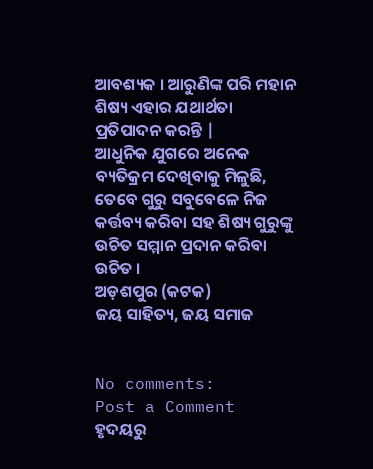ଆବଶ୍ୟକ । ଆରୁଣିଙ୍କ ପରି ମହାନ ଶିଷ୍ୟ ଏହାର ଯଥାର୍ଥତା ପ୍ରତିପାଦନ କରନ୍ତି |
ଆଧୁନିକ ଯୁଗରେ ଅନେକ ବ୍ୟତିକ୍ରମ ଦେଖିବାକୁ ମିଳୁଛି, ତେବେ ଗୁରୁ ସବୁବେଳେ ନିଜ କର୍ତ୍ତବ୍ୟ କରିବା ସହ ଶିଷ୍ୟ ଗୁରୁଙ୍କୁ ଉଚିତ ସମ୍ମାନ ପ୍ରଦାନ କରିବା ଉଚିତ ।
ଅଡ଼ଶପୁର (କଟକ)
ଜୟ ସାହିତ୍ୟ, ଜୟ ସମାଜ


No comments:
Post a Comment
ହୃଦୟରୁ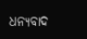ଧନ୍ୟବାଦ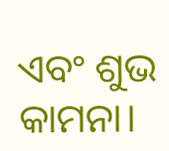ଏବଂ ଶୁଭ କାମନା।